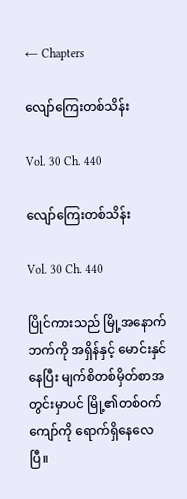← Chapters

လျော်ကြေးတစ်သိန်း

Vol. 30 Ch. 440

လျော်ကြေးတစ်သိန်း

Vol. 30 Ch. 440

ပြိုင်ကားသည် မြို့အနောက်ဘက်ကို အရှိန်နှင့် မောင်းနှင်နေပြီး မျက်စိတစ်မှိတ်စာအတွင်းမှာပင် မြို့၏တစ်ဝက်ကျော်ကို ရောက်ရှိနေလေပြီ။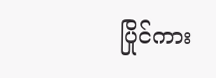ပြိုင်ကား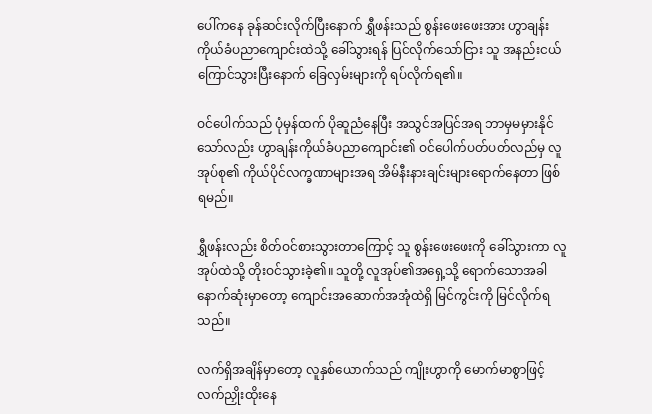ပေါ်ကနေ ခုန်ဆင်းလိုက်ပြီးနောက် ရွှီဖန်းသည် စွန်းဖေးဖေးအား ဟွာချန်းကိုယ်ခံပညာကျောင်းထဲသို့ ခေါ်သွားရန် ပြင်လိုက်သော်ငြား သူ အနည်းငယ်ကြောင်သွားပြီးနောက် ခြေလှမ်းများကို ရပ်လိုက်ရ၏။

ဝင်ပေါက်သည် ပုံမှန်ထက် ပိုဆူညံနေပြီး အသွင်အပြင်အရ ဘာမှမမှားနိုင်သော်လည်း ဟွာချန်းကိုယ်ခံပညာကျောင်း၏ ဝင်ပေါက်ပတ်ပတ်လည်မှ လူအုပ်စု၏ ကိုယ်ပိုင်လက္ခဏာများအရ အိမ်နီးနားချင်းများရောက်နေတာ ဖြစ်ရမည်။

ရွှီဖန်းလည်း စိတ်ဝင်စားသွားတာကြောင့် သူ စွန်းဖေးဖေးကို ခေါ်သွားကာ လူအုပ်ထဲသို့ တိုးဝင်သွားခဲ့၏။ သူတို့ လူအုပ်၏အရှေ့သို့ ရောက်သောအခါ နောက်ဆုံးမှာတော့ ကျောင်းအဆောက်အအုံထဲရှိ မြင်ကွင်းကို မြင်လိုက်ရသည်။

လက်ရှိအချိန်မှာတော့ လူနှစ်ယောက်သည် ကျိုးဟွာကို မောက်မာစွာဖြင့် လက်ညှိုးထိုးနေ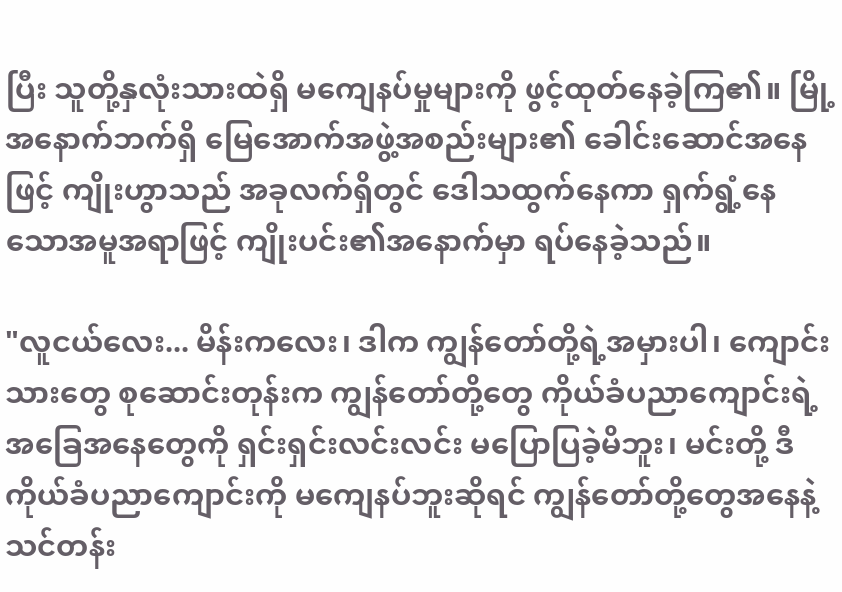ပြီး သူတို့နှလုံးသားထဲရှိ မကျေနပ်မှုများကို ဖွင့်ထုတ်နေခဲ့ကြ၏။ မြို့အနောက်ဘက်ရှိ မြေအောက်အဖွဲ့အစည်းများ၏ ခေါင်းဆောင်အနေဖြင့် ကျိုးဟွာသည် အခုလက်ရှိတွင် ဒေါသထွက်နေကာ ရှက်ရွံ့နေသောအမူအရာဖြင့် ကျိုးပင်း၏အနောက်မှာ ရပ်နေခဲ့သည်။

"လူငယ်လေး... မိန်းကလေး၊ ဒါက ကျွန်တော်တို့ရဲ့အမှားပါ၊ ကျောင်းသားတွေ စုဆောင်းတုန်းက ကျွန်တော်တို့တွေ ကိုယ်ခံပညာကျောင်းရဲ့အခြေအနေတွေကို ရှင်းရှင်းလင်းလင်း မပြောပြခဲ့မိဘူး၊ မင်းတို့ ဒီကိုယ်ခံပညာကျောင်းကို မကျေနပ်ဘူးဆိုရင် ကျွန်တော်တို့တွေအနေနဲ့ သင်တန်း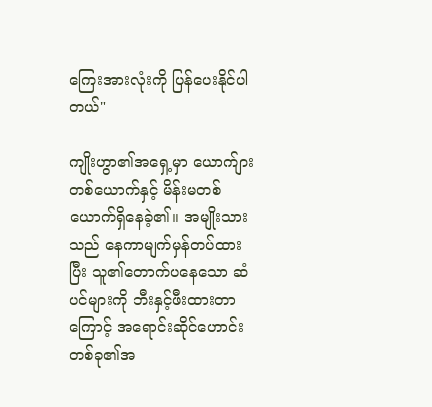ကြေးအားလုံးကို ပြန်ပေးနိုင်ပါတယ်"

ကျိုးဟွာ၏အရှေ့မှာ ယောက်ျားတစ်ယောက်နှင့် မိန်းမတစ်ယောက်ရှိနေခဲ့၏။ အမျိုးသားသည် နေကာမျက်မှန်တပ်ထားပြီး သူ၏တောက်ပနေသော ဆံပင်များကို ဘီးနှင့်ဖီးထားတာကြောင့် အရောင်းဆိုင်ဟောင်းတစ်ခု၏အ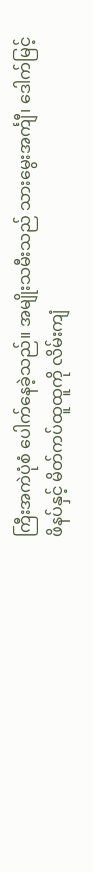ကြီးအကဲပုံစံ ပေါက်နေခဲ့သည်။ အမျိုးသမီးသည် သားမွေးအင်္ကျီ၊ ဒေါက်မြင့်ဖိနပ်နှင့် မိတ်ကပ်ထူထူကို လိမ်းကျံ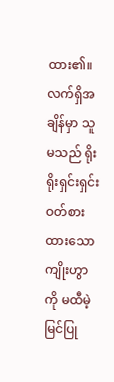ထား၏။ လက်ရှိအချိန်မှာ သူမသည် ရိုးရိုးရှင်းရှင်းဝတ်စားထားသော ကျိုးဟွာကို မထီမဲ့မြင်ပြု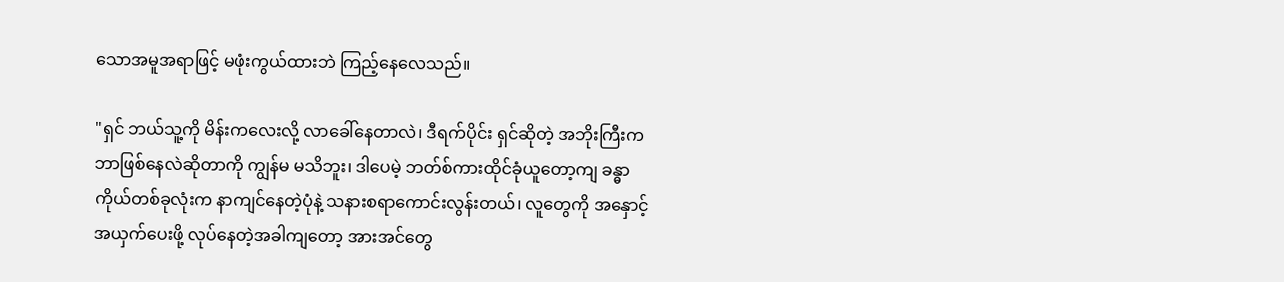သောအမူအရာဖြင့် မဖုံးကွယ်ထားဘဲ ကြည့်နေလေသည်။

"ရှင် ဘယ်သူ့ကို မိန်းကလေးလို့ လာခေါ်နေတာလဲ၊ ဒီရက်ပိုင်း ရှင်ဆိုတဲ့ အဘိုးကြီးက ဘာဖြစ်နေလဲဆိုတာကို ကျွန်မ မသိဘူး၊ ဒါပေမဲ့ ဘတ်စ်ကားထိုင်ခုံယူတော့ကျ ခန္ဓာကိုယ်တစ်ခုလုံးက နာကျင်နေတဲ့ပုံနဲ့ သနားစရာကောင်းလွန်းတယ်၊ လူတွေကို အနှောင့်အယှက်ပေးဖို့ လုပ်နေတဲ့အခါကျတော့ အားအင်တွေ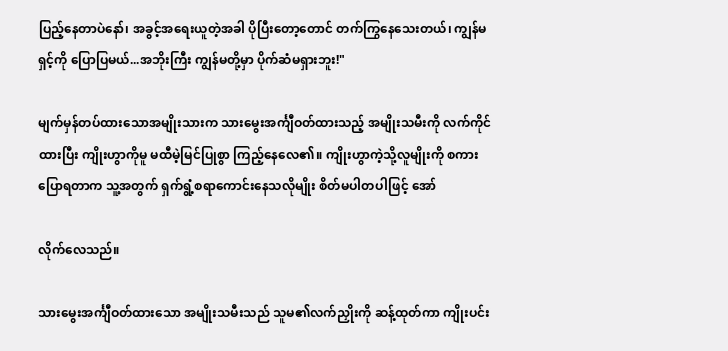ပြည့်နေတာပဲနော်၊ အခွင့်အရေးယူတဲ့အခါ ပိုပြီးတော့တောင် တက်ကြွနေသေးတယ်၊ ကျွန်မ ရှင့်ကို ပြောပြမယ်...အဘိုးကြီး ကျွန်မတို့မှာ ပိုက်ဆံမရှားဘူး!"

မျက်မှန်တပ်ထားသောအမျိုးသားက သားမွေးအင်္ကျီဝတ်ထားသည့် အမျိုးသမီးကို လက်ကိုင်ထားပြီး ကျိုးဟွာကိုမူ မထီမဲ့မြင်ပြုစွာ ကြည့်နေလေ၏။ ကျိုးဟွာကဲ့သို့လူမျိုးကို စကားပြောရတာက သူ့အတွက် ရှက်ရွံ့စရာကောင်းနေသလိုမျိုး စိတ်မပါတပါဖြင့် အော်

လိုက်လေသည်။

သားမွေးအင်္ကျီဝတ်ထားသော အမျိုးသမီးသည် သူမ၏လက်ညှိုးကို ဆန့်ထုတ်ကာ ကျိုးပင်း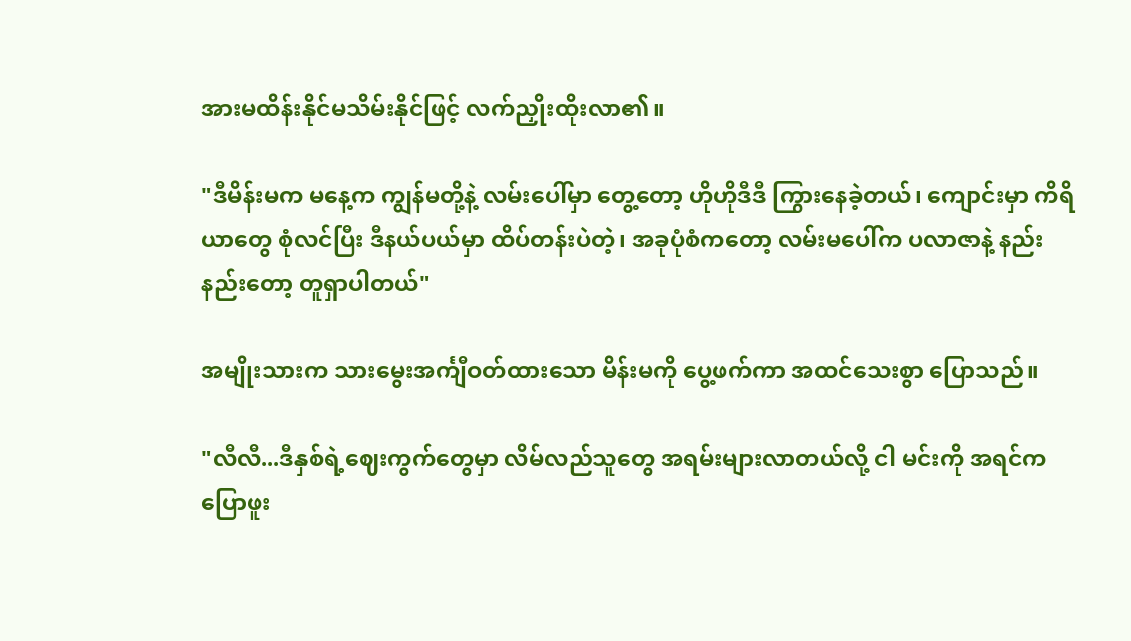အားမထိန်းနိုင်မသိမ်းနိုင်ဖြင့် လက်ညှိုးထိုးလာ၏။

"ဒီမိန်းမက မနေ့က ကျွန်မတို့နဲ့ လမ်းပေါ်မှာ တွေ့တော့ ဟိုဟိုဒီဒီ ကြွားနေခဲ့တယ်၊ ကျောင်းမှာ ကိရိယာတွေ စုံလင်ပြီး ဒီနယ်ပယ်မှာ ထိပ်တန်းပဲတဲ့၊ အခုပုံစံကတော့ လမ်းမပေါ်က ပလာဇာနဲ့ နည်းနည်းတော့ တူရှာပါတယ်"

အမျိုးသားက သားမွေးအင်္ကျီဝတ်ထားသော မိန်းမကို ပွေ့ဖက်ကာ အထင်သေးစွာ ပြောသည်။

"လီလီ...ဒီနှစ်ရဲ့ဈေးကွက်တွေမှာ လိမ်လည်သူတွေ အရမ်းများလာတယ်လို့ ငါ မင်းကို အရင်က ပြောဖူး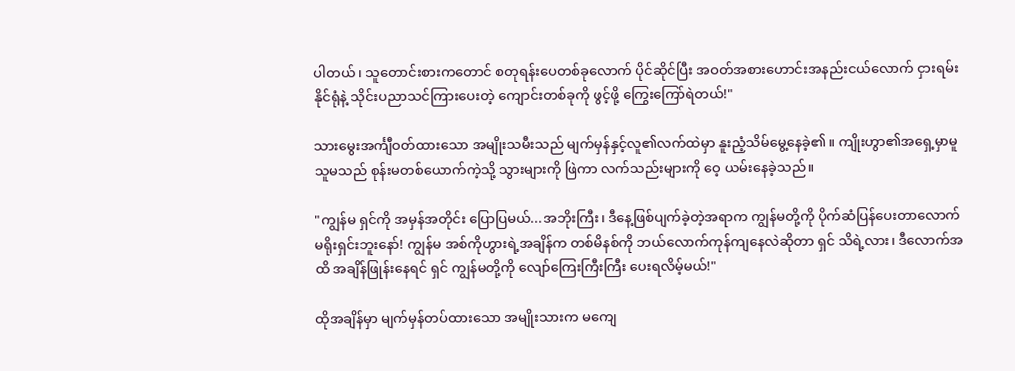ပါတယ်၊ သူတောင်းစားကတောင် စတုရန်းပေတစ်ခုလောက် ပိုင်ဆိုင်ပြီး အဝတ်အစားဟောင်းအနည်းငယ်လောက် ငှားရမ်းနိုင်ရုံနဲ့ သိုင်းပညာသင်ကြားပေးတဲ့ ကျောင်းတစ်ခုကို ဖွင့်ဖို့ ကြွေးကြော်ရဲတယ်!"

သားမွေးအင်္ကျီဝတ်ထားသော အမျိုးသမီးသည် မျက်မှန်နှင့်လူ၏လက်ထဲမှာ နူးညံ့သိမ်မွေ့နေခဲ့၏။ ကျိုးဟွာ၏အရှေ့မှာမူ သူမသည် စုန်းမတစ်ယောက်ကဲ့သို့ သွားများကို ဖြဲကာ လက်သည်းများကို ဝေ့ ယမ်းနေခဲ့သည်။

"ကျွန်မ ရှင်ကို အမှန်အတိုင်း ပြောပြမယ်...အဘိုးကြီး၊ ဒီနေ့ဖြစ်ပျက်ခဲ့တဲ့အရာက ကျွန်မတို့ကို ပိုက်ဆံပြန်ပေးတာလောက် မရိုးရှင်းဘူးနော်! ကျွန်မ အစ်ကိုဟွားရဲ့အချိန်က တစ်မိနစ်ကို ဘယ်လောက်ကုန်ကျနေလဲဆိုတာ ရှင် သိရဲ့လား၊ ဒီလောက်အထိ အချိန်ဖြုန်းနေရင် ရှင် ကျွန်မတို့ကို လျော်ကြေးကြီးကြီး ပေးရလိမ့်မယ်!"

ထိုအချိန်မှာ မျက်မှန်တပ်ထားသော အမျိုးသားက မကျေ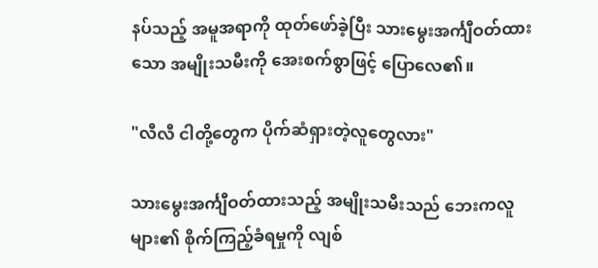နပ်သည့် အမူအရာကို ထုတ်ဖော်ခဲ့ပြီး သားမွေးအင်္ကျီဝတ်ထားသော အမျိုးသမီးကို အေးစက်စွာဖြင့် ပြောလေ၏။

"လီလီ ငါတို့တွေက ပိုက်ဆံရှားတဲ့လူတွေလား"

သားမွေးအင်္ကျီဝတ်ထားသည့် အမျိုးသမီးသည် ဘေးကလူများ၏ စိုက်ကြည့်ခံရမှုကို လျစ်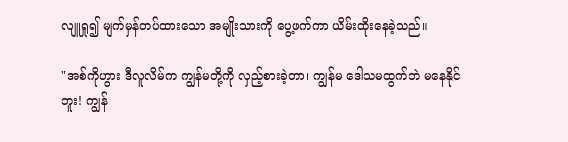လျူရှု၍ မျက်မှန်တပ်ထားသော အမျိုးသားကို ပွေ့ဖက်ကာ ယိမ်းထိုးနေခဲ့သည်။

"အစ်ကိုဟွား ဒီလူလိမ်က ကျွန်မတို့ကို လှည့်စားခဲ့တာ၊ ကျွန်မ ဒေါသမထွက်ဘဲ မနေနိုင်ဘူး! ကျွန်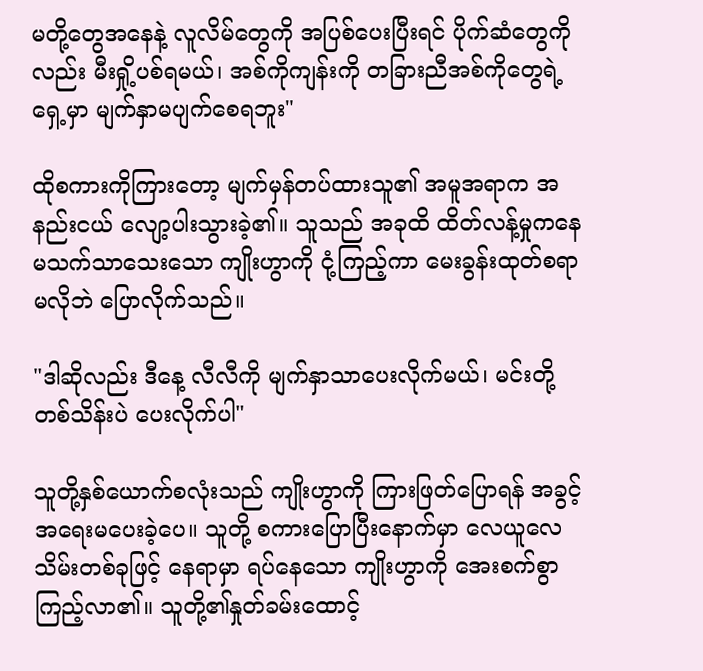မတို့တွေအနေနဲ့ လူလိမ်တွေကို အပြစ်ပေးပြီးရင် ပိုက်ဆံတွေကိုလည်း မီးရှို့ပစ်ရမယ်၊ အစ်ကိုကျန်းကို တခြားညီအစ်ကိုတွေရဲ့ရှေ့မှာ မျက်နှာမပျက်စေရဘူး"

ထိုစကားကိုကြားတော့ မျက်မှန်တပ်ထားသူ၏ အမူအရာက အနည်းငယ် လျော့ပါးသွားခဲ့၏။ သူသည် အခုထိ ထိတ်လန့်မှုကနေ မသက်သာသေးသော ကျိုးဟွာကို ငုံ့ကြည့်ကာ မေးခွန်းထုတ်စရာမလိုဘဲ ပြောလိုက်သည်။

"ဒါဆိုလည်း ဒီနေ့ လီလီကို မျက်နှာသာပေးလိုက်မယ်၊ မင်းတို့ တစ်သိန်းပဲ ပေးလိုက်ပါ"

သူတို့နှစ်ယောက်စလုံးသည် ကျိုးဟွာကို ကြားဖြတ်ပြောရန် အခွင့်အရေးမပေးခဲ့ပေ။ သူတို့ စကားပြောပြီးနောက်မှာ လေယူလေသိမ်းတစ်ခုဖြင့် နေရာမှာ ရပ်နေသော ကျိုးဟွာကို အေးစက်စွာကြည့်လာ၏။ သူတို့၏နှုတ်ခမ်းထောင့်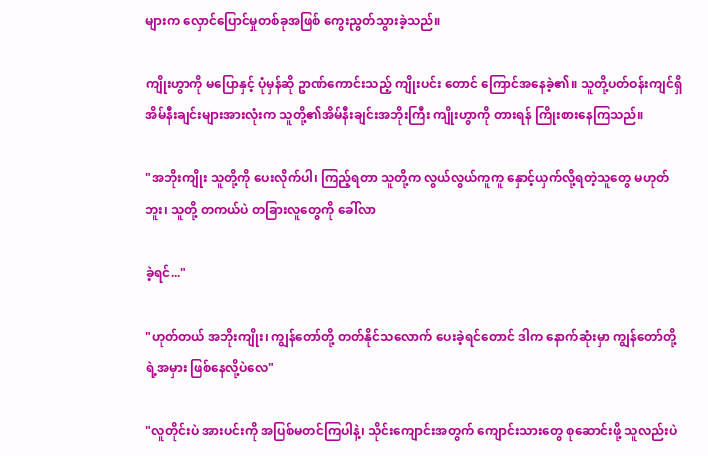များက လှောင်ပြောင်မှုတစ်ခုအဖြစ် ကွေးညွတ်သွားခဲ့သည်။

ကျိုးဟွာကို မပြောနှင့် ပုံမှန်ဆို ဥာဏ်ကောင်းသည့် ကျိုးပင်း တောင် ကြောင်အနေခဲ့၏။ သူတို့ပတ်ဝန်းကျင်ရှိ အိမ်နီးချင်းများအားလုံးက သူတို့၏အိမ်နီးချင်းအဘိုးကြီး ကျိုးဟွာကို တားရန် ကြိုးစားနေကြသည်။

"အဘိုးကျိုး သူတို့ကို ပေးလိုက်ပါ၊ ကြည့်ရတာ သူတို့က လွယ်လွယ်ကူကူ နှောင့်ယှက်လို့ရတဲ့သူတွေ မဟုတ်ဘူး၊ သူတို့ တကယ်ပဲ တခြားလူတွေကို ခေါ်လာ

ခဲ့ရင်..."

"ဟုတ်တယ် အဘိုးကျိုး၊ ကျွန်တော်တို့ တတ်နိုင်သလောက် ပေးခဲ့ရင်တောင် ဒါက နောက်ဆုံးမှာ ကျွန်တော်တို့ရဲ့အမှား ဖြစ်နေလို့ပဲလေ"

"လူတိုင်းပဲ အားပင်းကို အပြစ်မတင်ကြပါနဲ့၊ သိုင်းကျောင်းအတွက် ကျောင်းသားတွေ စုဆောင်းဖို့ သူလည်းပဲ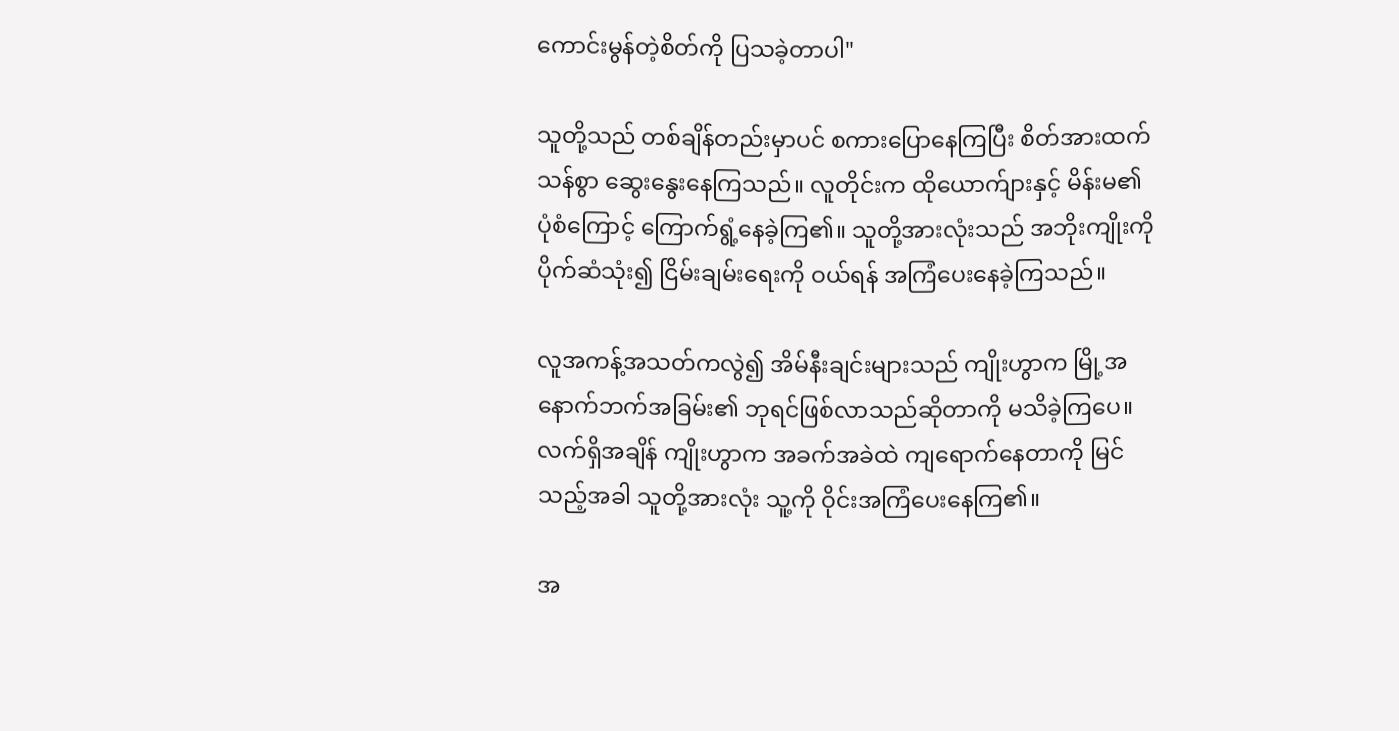ကောင်းမွန်တဲ့စိတ်ကို ပြသခဲ့တာပါ"

သူတို့သည် တစ်ချိန်တည်းမှာပင် စကားပြောနေကြပြီး စိတ်အားထက်သန်စွာ ဆွေးနွေးနေကြသည်။ လူတိုင်းက ထိုယောက်ျားနှင့် မိန်းမ၏ ပုံစံကြောင့် ကြောက်ရွံ့နေခဲ့ကြ၏။ သူတို့အားလုံးသည် အဘိုးကျိုးကို ပိုက်ဆံသုံး၍ ငြိမ်းချမ်းရေးကို ဝယ်ရန် အကြံပေးနေခဲ့ကြသည်။

လူအကန့်အသတ်ကလွဲ၍ အိမ်နီးချင်းများသည် ကျိုးဟွာက မြို့အနောက်ဘက်အခြမ်း၏ ဘုရင်ဖြစ်လာသည်ဆိုတာကို မသိခဲ့ကြပေ။ လက်ရှိအချိန် ကျိုးဟွာက အခက်အခဲထဲ ကျရောက်နေတာကို မြင်သည့်အခါ သူတို့အားလုံး သူ့ကို ဝိုင်းအကြံပေးနေကြ၏။

အ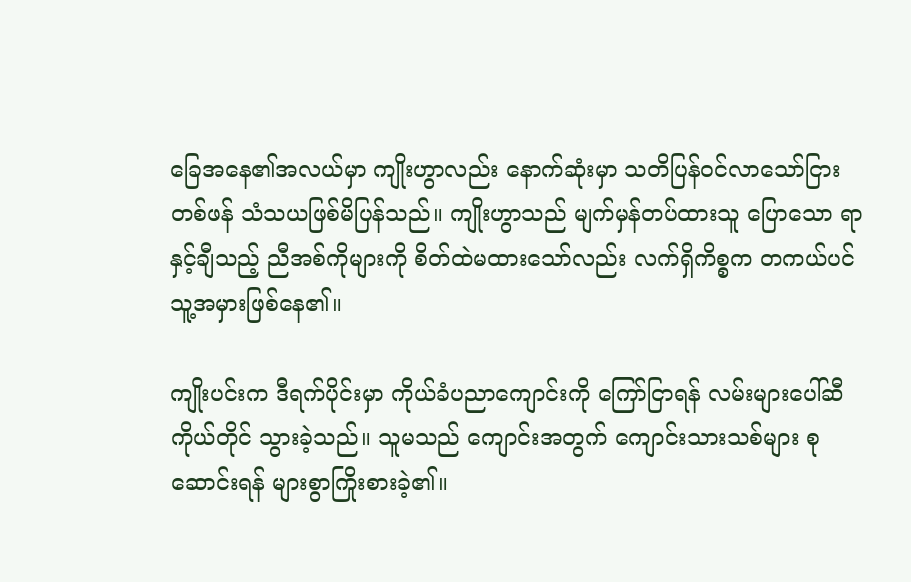ခြေအနေ၏အလယ်မှာ ကျိုးဟွာလည်း နောက်ဆုံးမှာ သတိပြန်ဝင်လာသော်ငြား တစ်ဖန် သံသယဖြစ်မိပြန်သည်။ ကျိုးဟွာသည် မျက်မှန်တပ်ထားသူ ပြောသော ရာနှင့်ချီသည့် ညီအစ်ကိုများကို စိတ်ထဲမထားသော်လည်း လက်ရှိကိစ္စက တကယ်ပင် သူ့အမှားဖြစ်နေ၏။

ကျိုးပင်းက ဒီရက်ပိုင်းမှာ ကိုယ်ခံပညာကျောင်းကို ကြော်ငြာရန် လမ်းများပေါ်ဆီ ကိုယ်တိုင် သွားခဲ့သည်။ သူမသည် ကျောင်းအတွက် ကျောင်းသားသစ်များ စုဆောင်းရန် များစွာကြိုးစားခဲ့၏။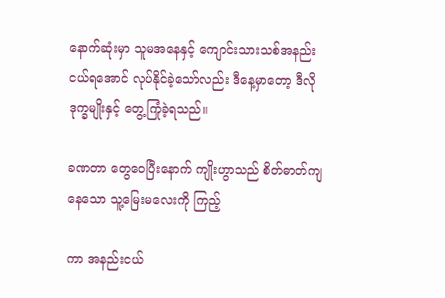နောက်ဆုံးမှာ သူမအနေနှင့် ကျောင်းသားသစ်အနည်းငယ်ရအောင် လုပ်နိုင်ခဲ့သော်လည်း ဒီနေ့မှာတော့ ဒီလိုဒုက္ခမျိုးနှင့် တွေ့ကြုံခဲ့ရသည်။

ခဏတာ တွေဝေပြီးနောက် ကျိုးဟွာသည် စိတ်ဓာတ်ကျနေသော သူ့မြေးမလေးကို ကြည့်

ကာ အနည်းငယ်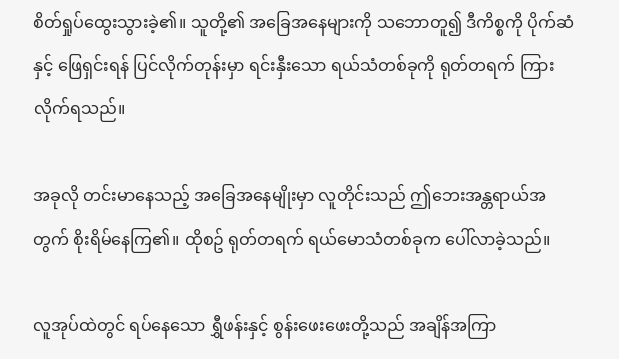စိတ်ရှုပ်ထွေးသွားခဲ့၏။ သူတို့၏ အခြေအနေများကို သဘောတူ၍ ဒီကိစ္စကို ပိုက်ဆံနှင့် ဖြေရှင်းရန် ပြင်လိုက်တုန်းမှာ ရင်းနှီးသော ရယ်သံတစ်ခုကို ရုတ်တရက် ကြားလိုက်ရသည်။

အခုလို တင်းမာနေသည့် အခြေအနေမျိုးမှာ လူတိုင်းသည် ဤဘေးအန္တရာယ်အတွက် စိုးရိမ်နေကြ၏။ ထိုစဥ် ရုတ်တရက် ရယ်မောသံတစ်ခုက ပေါ်လာခဲ့သည်။

လူအုပ်ထဲတွင် ရပ်နေသော ရွှီဖန်းနှင့် စွန်းဖေးဖေးတို့သည် အချိန်အကြာ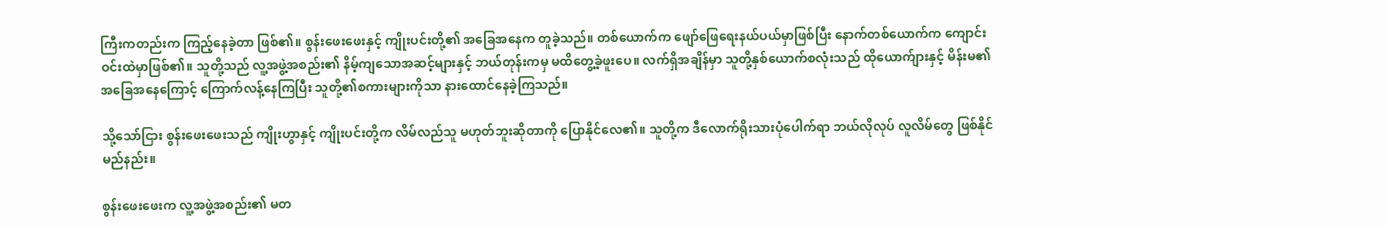ကြီးကတည်းက ကြည့်နေခဲ့တာ ဖြစ်၏။ စွန်းဖေးဖေးနှင့် ကျိုးပင်းတို့၏ အခြေအနေက တူခဲ့သည်။ တစ်ယောက်က ဖျော်ဖြေရေးနယ်ပယ်မှာဖြစ်ပြီး နောက်တစ်ယောက်က ကျောင်းဝင်းထဲမှာဖြစ်၏။ သူတို့သည် လူ့အဖွဲ့အစည်း၏ နိမ့်ကျသောအဆင့်များနှင့် ဘယ်တုန်းကမှ မထိတွေ့ခဲ့ဖူးပေ။ လက်ရှိအချိန်မှာ သူတို့နှစ်ယောက်စလုံးသည် ထိုယောက်ျားနှင့် မိန်းမ၏ အခြေအနေကြောင့် ကြောက်လန့်နေကြပြီး သူတို့၏စကားများကိုသာ နားထောင်နေခဲ့ကြသည်။

သို့သော်ငြား စွန်းဖေးဖေးသည် ကျိုးဟွာနှင့် ကျိုးပင်းတို့က လိမ်လည်သူ မဟုတ်ဘူးဆိုတာကို ပြောနိုင်လေ၏။ သူတို့က ဒီလောက်ရိုးသားပုံပေါက်ရာ ဘယ်လိုလုပ် လူလိမ်တွေ ဖြစ်နိုင်မည်နည်း။

စွန်းဖေးဖေးက လူ့အဖွဲ့အစည်း၏ မတ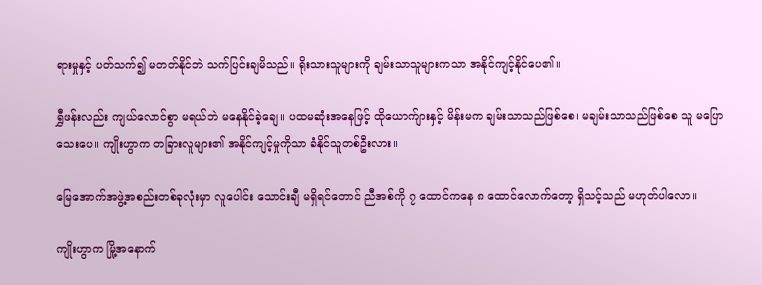ရားမှုနှင့် ပတ်သက်၍ မတတ်နိုင်ဘဲ သက်ပြင်းချမိသည်။ ရိုးသားသူများကို ချမ်းသာသူများကသာ အနိုင်ကျင့်နိုင်ပေ၏။

ရွှီဖန်းလည်း ကျယ်လောင်စွာ မရယ်ဘဲ မနေနိုင်ခဲ့ချေ။ ပထမဆုံးအနေဖြင့် ထိုယောက်ျားနှင့် မိန်းမက ချမ်းသာသည်ဖြစ်စေ၊ မချမ်းသာသည်ဖြစ်စေ သူ မပြောသေးပေ။ ကျိုးဟွာက တခြားလူများ၏ အနိုင်ကျင့်မှုကိုသာ ခံနိုင်သူတစ်ဦးလား။

မြေအောက်အဖွဲ့အစည်းတစ်ခုလုံးမှာ လူပေါင်း သောင်းချီ မရှိရင်တောင် ညီအစ်ကို ၇ ထောင်ကနေ ၈ ထောင်လောက်တော့ ရှိသင့်သည် မဟုတ်ပါလော။

ကျိုးဟွာက မြို့အနောက်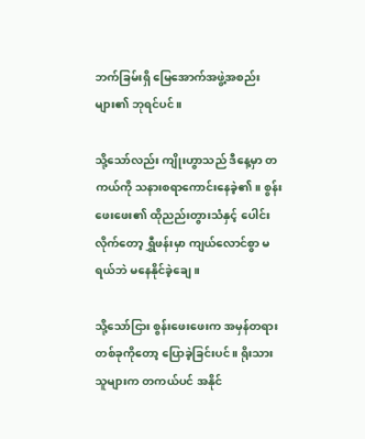ဘက်ခြမ်းရှိ မြေအောက်အဖွဲ့အစည်းများ၏ ဘုရင်ပင်။

သို့သော်လည်း ကျိုးဟွာသည် ဒီနေ့မှာ တကယ်ကို သနားစရာကောင်းနေခဲ့၏။ စွန်းဖေးဖေး၏ ထိုညည်းတွားသံနှင့် ပေါင်းလိုက်တော့ ရွှီဖန်းမှာ ကျယ်လောင်စွာ မရယ်ဘဲ မနေနိုင်ခဲ့ချေ။

သို့သော်ငြား စွန်းဖေးဖေးက အမှန်တရားတစ်ခုကိုတော့ ပြောခဲ့ခြင်းပင်။ ရိုးသားသူများက တကယ်ပင် အနိုင်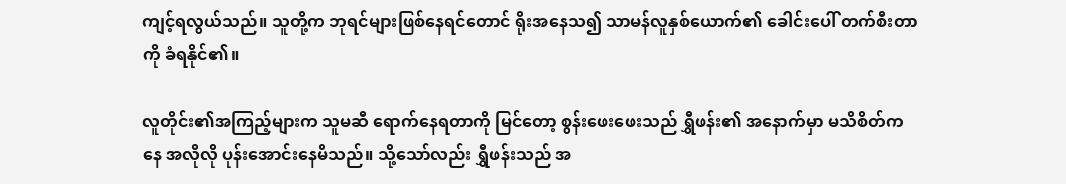ကျင့်ရလွယ်သည်။ သူတို့က ဘုရင်များဖြစ်နေရင်တောင် ရိုးအနေသ၍ သာမန်လူနှစ်ယောက်၏ ခေါင်းပေါ် တက်စီးတာကို ခံရနိုင်၏။

လူတိုင်း၏အကြည့်များက သူမဆီ ရောက်နေရတာကို မြင်တော့ စွန်းဖေးဖေးသည် ရွှီဖန်း၏ အနောက်မှာ မသိစိတ်ကနေ အလိုလို ပုန်းအောင်းနေမိသည်။ သို့သော်လည်း ရွှီဖန်းသည် အ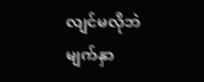လျင်မလိုဘဲ မျက်နှာ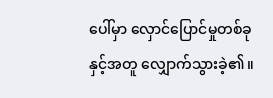ပေါ်မှာ လှောင်ပြောင်မှုတစ်ခုနှင့်အတူ လျှောက်သွားခဲ့၏။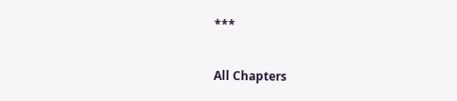***

All Chapters